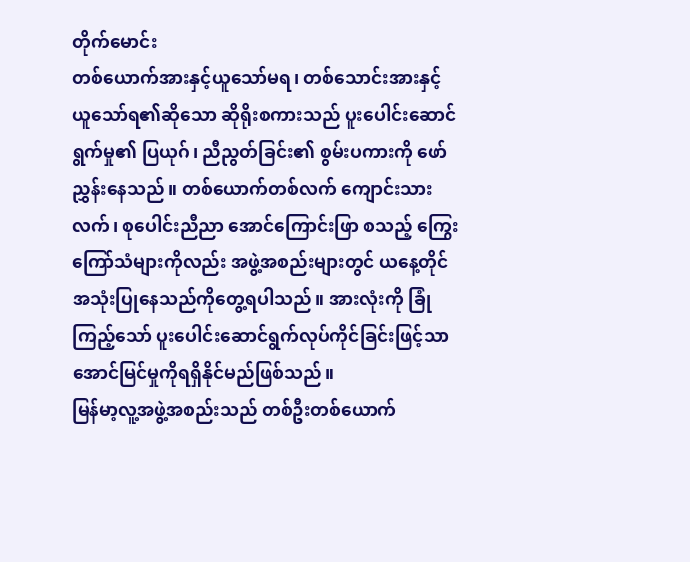တိုက်မောင်း
တစ်ယောက်အားနှင့်ယူသော်မရ၊ တစ်သောင်းအားနှင့်ယူသော်ရ၏ဆိုသော ဆိုရိုးစကားသည် ပူးပေါင်းဆောင်ရွက်မှု၏ ပြယုဂ်၊ ညီညွတ်ခြင်း၏ စွမ်းပကားကို ဖော်ညွှန်းနေသည်။ တစ်ယောက်တစ်လက် ကျောင်းသားလက်၊ စုပေါင်းညီညာ အောင်ကြောင်းဖြာ စသည့် ကြွေးကြော်သံများကိုလည်း အဖွဲ့အစည်းများတွင် ယနေ့တိုင်အသုံးပြုနေသည်ကိုတွေ့ရပါသည်။ အားလုံးကို ခြုံကြည့်သော် ပူးပေါင်းဆောင်ရွက်လုပ်ကိုင်ခြင်းဖြင့်သာ အောင်မြင်မှုကိုရရှိနိုင်မည်ဖြစ်သည်။
မြန်မာ့လူ့အဖွဲ့အစည်းသည် တစ်ဦးတစ်ယောက်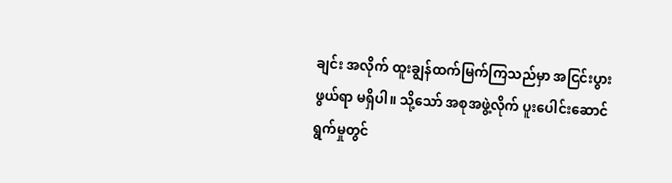ချင်း အလိုက် ထူးချွန်ထက်မြက်ကြသည်မှာ အငြင်းပွားဖွယ်ရာ မရှိပါ။ သို့သော် အစုအဖွဲ့လိုက် ပူးပေါင်းဆောင်ရွက်မှုတွင်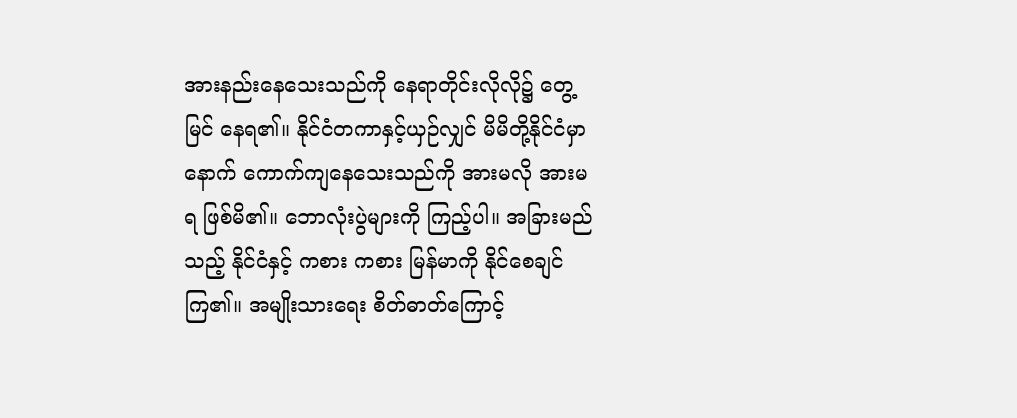အားနည်းနေသေးသည်ကို နေရာတိုင်းလိုလို၌ တွေ့မြင် နေရ၏။ နိုင်ငံတကာနှင့်ယှဉ်လျှင် မိမိတို့နိုင်ငံမှာ နောက် ကောက်ကျနေသေးသည်ကို အားမလို အားမရ ဖြစ်မိ၏။ ဘောလုံးပွဲများကို ကြည့်ပါ။ အခြားမည်သည့် နိုင်ငံနှင့် ကစား ကစား မြန်မာကို နိုင်စေချင်ကြ၏။ အမျိုးသားရေး စိတ်ဓာတ်ကြောင့်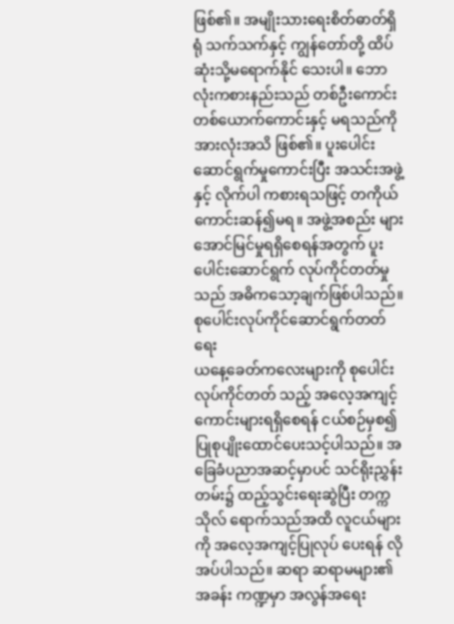ဖြစ်၏။ အမျိုးသားရေးစိတ်ဓာတ်ရှိရုံ သက်သက်နှင့် ကျွန်တော်တို့ ထိပ်ဆုံးသို့မရောက်နိုင် သေးပါ။ ဘောလုံးကစားနည်းသည် တစ်ဦးကောင်း တစ်ယောက်ကောင်းနှင့် မရသည်ကို အားလုံးအသိ ဖြစ်၏။ ပူးပေါင်းဆောင်ရွက်မှုကောင်းပြီး အသင်းအဖွဲ့နှင့် လိုက်ပါ ကစားရသဖြင့် တကိုယ်ကောင်းဆန်၍မရ။ အဖွဲ့အစည်း များအောင်မြင်မှုရရှိစေရန်အတွက် ပူးပေါင်းဆောင်ရွက် လုပ်ကိုင်တတ်မှုသည် အဓိကသော့ချက်ဖြစ်ပါသည်။
စုပေါင်းလုပ်ကိုင်ဆောင်ရွက်တတ်ရေး
ယနေ့ခေတ်ကလေးများကို စုပေါင်းလုပ်ကိုင်တတ် သည့် အလေ့အကျင့်ကောင်းများရရှိစေရန် ငယ်စဉ်မှစ၍ ပြုစုပျိုးထောင်ပေးသင့်ပါသည်။ အခြေခံပညာအဆင့်မှာပင် သင်ရိုးညွှန်းတမ်း၌ ထည့်သွင်းရေးဆွဲပြီး တက္ကသိုလ် ရောက်သည်အထိ လူငယ်များကို အလေ့အကျင့်ပြုလုပ် ပေးရန် လိုအပ်ပါသည်။ ဆရာ ဆရာမများ၏ အခန်း ကဏ္ဍမှာ အလွန်အရေး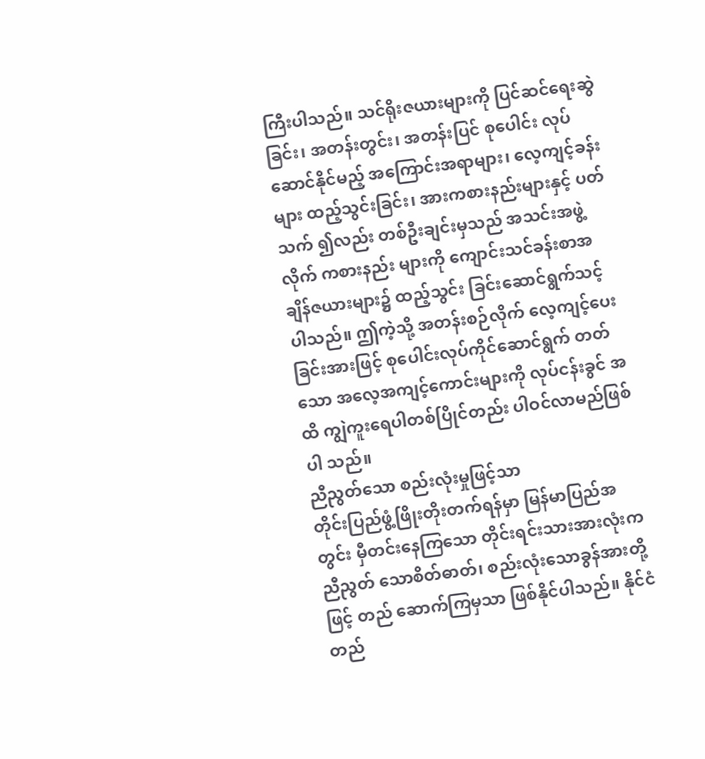ကြီးပါသည်။ သင်ရိုးဇယားများကို ပြင်ဆင်ရေးဆွဲခြင်း၊ အတန်းတွင်း၊ အတန်းပြင် စုပေါင်း လုပ်ဆောင်နိုင်မည့် အကြောင်းအရာများ၊ လေ့ကျင့်ခန်း များ ထည့်သွင်းခြင်း၊ အားကစားနည်းများနှင့် ပတ်သက် ၍လည်း တစ်ဦးချင်းမှသည် အသင်းအဖွဲ့လိုက် ကစားနည်း များကို ကျောင်းသင်ခန်းစာအချိန်ဇယားများ၌ ထည့်သွင်း ခြင်းဆောင်ရွက်သင့်ပါသည်။ ဤကဲ့သို့ အတန်းစဉ်လိုက် လေ့ကျင့်ပေးခြင်းအားဖြင့် စုပေါင်းလုပ်ကိုင်ဆောင်ရွက် တတ်သော အလေ့အကျင့်ကောင်းများကို လုပ်ငန်းခွင် အထိ ကျွဲကူးရေပါတစ်ပြိုင်တည်း ပါဝင်လာမည်ဖြစ်ပါ သည်။
ညီညွတ်သော စည်းလုံးမှုဖြင့်သာ
တိုင်းပြည်ဖွံ့ဖြိုးတိုးတက်ရန်မှာ မြန်မာပြည်အတွင်း မှီတင်းနေကြသော တိုင်းရင်းသားအားလုံးက ညီညွတ် သောစိတ်ဓာတ်၊ စည်းလုံးသောခွန်အားတို့ဖြင့် တည် ဆောက်ကြမှသာ ဖြစ်နိုင်ပါသည်။ နိုင်ငံတည်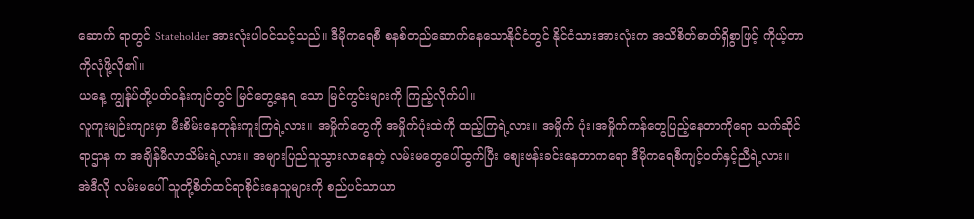ဆောက် ရာတွင် Stateholder အားလုံးပါဝင်သင့်သည်။ ဒီမိုကရေစီ စနစ်တည်ဆောက်နေသောနိုင်ငံတွင် နိုင်ငံသားအားလုံးက အသိစိတ်ဓာတ်ရှိစွာဖြင့် ကိုယ့်တာကိုလုံဖို့လို၏။
ယနေ့ ကျွန်ုပ်တို့ပတ်ဝန်းကျင်တွင် မြင်တွေ့နေရ သော မြင်ကွင်းများကို ကြည့်လိုက်ပါ။
လူကူးမျဉ်းကျားမှာ မီးစိမ်းနေတုန်းကူးကြရဲ့လား။ အမှိုက်တွေကို အမှိုက်ပုံးထဲကို ထည့်ကြရဲ့လား။ အမှိုက် ပုံး၊အမှိုက်ကန်တွေပြည့်နေတာကိုရော သက်ဆိုင်ရာဌာန က အချိန်မီလာသိမ်းရဲ့လား။ အများပြည်သူသွားလာနေတဲ့ လမ်းမတွေပေါ်ထွက်ပြီး စျေးဗန်းခင်းနေတာကရော ဒီမိုကရေစီကျင့်ဝတ်နှင့်ညီရဲ့လား။ အဲဒီလို လမ်းမပေါ် သူတို့စိတ်ထင်ရာစိုင်းနေသူများကို စည်ပင်သာယာ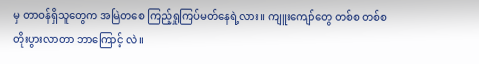မှ တာဝန်ရှိသူတွေက အမြဲတစေ ကြည့်ရှုကြပ်မတ်နေရဲ့လား။ ကျူးကျော်တွေ တစ်စ တစ်စ တိုးပွားလာတာ ဘာကြောင့် လဲ။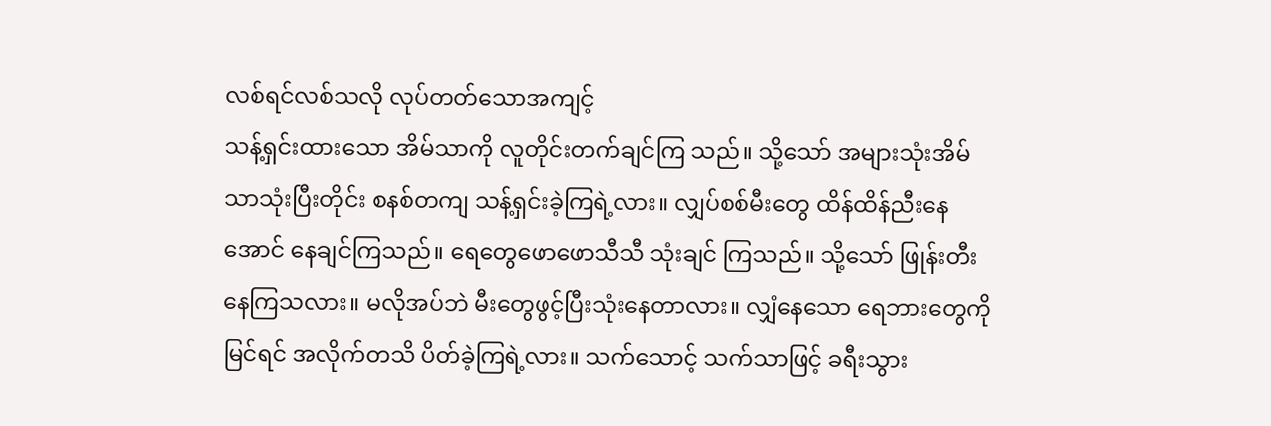လစ်ရင်လစ်သလို လုပ်တတ်သောအကျင့်
သန့်ရှင်းထားသော အိမ်သာကို လူတိုင်းတက်ချင်ကြ သည်။ သို့သော် အများသုံးအိမ်သာသုံးပြီးတိုင်း စနစ်တကျ သန့်ရှင်းခဲ့ကြရဲ့လား။ လျှပ်စစ်မီးတွေ ထိန်ထိန်ညီးနေ အောင် နေချင်ကြသည်။ ရေတွေဖောဖောသီသီ သုံးချင် ကြသည်။ သို့သော် ဖြုန်းတီးနေကြသလား။ မလိုအပ်ဘဲ မီးတွေဖွင့်ပြီးသုံးနေတာလား။ လျှံနေသော ရေဘားတွေကို မြင်ရင် အလိုက်တသိ ပိတ်ခဲ့ကြရဲ့လား။ သက်သောင့် သက်သာဖြင့် ခရီးသွား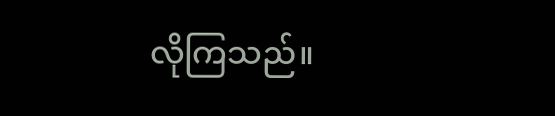လိုကြသည်။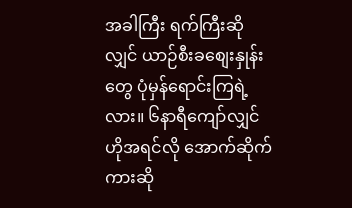အခါကြီး ရက်ကြီးဆို လျှင် ယာဉ်စီးခစျေးနှုန်းတွေ ပုံမှန်ရောင်းကြရဲ့လား။ ၆နာရီကျော်လျှင် ဟိုအရင်လို အောက်ဆိုက်ကားဆို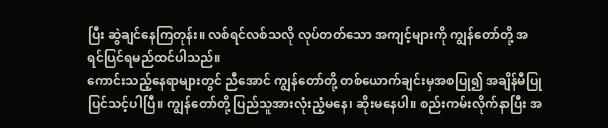ပြီး ဆွဲချင်နေကြတုန်း။ လစ်ရင်လစ်သလို လုပ်တတ်သော အကျင့်များကို ကျွန်တော်တို့ အရင်ပြင်ရမည်ထင်ပါသည်။
ကောင်းသည့်နေရာများတွင် ညီအောင် ကျွန်တော်တို့ တစ်ယောက်ချင်းမှအစပြု၍ အချိန်မီပြုပြင်သင့်ပါပြီ။ ကျွန်တော်တို့ ပြည်သူအားလုံးညံ့မနေ၊ ဆိုးမနေပါ။ စည်းကမ်းလိုက်နာပြီး အ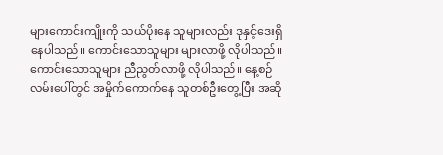များကောင်းကျိုးကို သယ်ပိုးနေ သူများလည်း ဒုနှင့်ဒေးရှိနေပါသည်။ ကောင်းသောသူများ များလာဖို့ လိုပါသည်။ ကောင်းသောသူများ ညီညွတ်လာဖို့ လိုပါသည်။ နေ့စဉ်လမ်းပေါ်တွင် အမှိုက်ကောက်နေ သူတစ်ဦးတွေ့ပြီး အဆို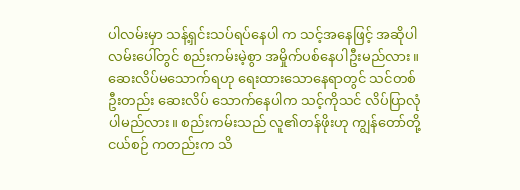ပါလမ်းမှာ သန့်ရှင်းသပ်ရပ်နေပါ က သင့်အနေဖြင့် အဆိုပါလမ်းပေါ်တွင် စည်းကမ်းမဲ့စွာ အမှိုက်ပစ်နေပါဦးမည်လား။ ဆေးလိပ်မသောက်ရဟု ရေးထားသောနေရာတွင် သင်တစ်ဦးတည်း ဆေးလိပ် သောက်နေပါက သင့်ကိုသင် လိပ်ပြာလုံပါမည်လား။ စည်းကမ်းသည် လူ၏တန်ဖိုးဟု ကျွန်တော်တို့ငယ်စဉ် ကတည်းက သိ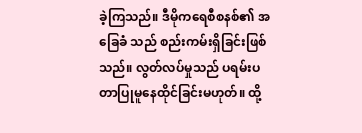ခဲ့ကြသည်။ ဒီမိုကရေစီစနစ်၏ အခြေခံ သည် စည်းကမ်းရှိခြင်းဖြစ်သည်။ လွတ်လပ်မှုသည် ပရမ်းပတာပြုမူနေထိုင်ခြင်းမဟုတ်။ ထို့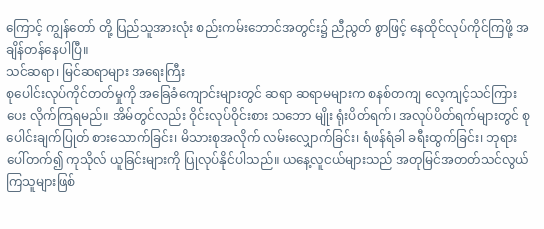ကြောင့် ကျွန်တော် တို့ ပြည်သူအားလုံး စည်းကမ်းဘောင်အတွင်း၌ ညီညွတ် စွာဖြင့် နေထိုင်လုပ်ကိုင်ကြဖို့ အချိန်တန်နေပါပြီ။
သင်ဆရာ၊ မြင်ဆရာများ အရေးကြီး
စုပေါင်းလုပ်ကိုင်တတ်မှုကို အခြေခံကျောင်းများတွင် ဆရာ ဆရာမများက စနစ်တကျ လေ့ကျင့်သင်ကြားပေး လိုက်ကြရမည်။ အိမ်တွင်လည်း ဝိုင်းလုပ်ဝိုင်းစား သဘော မျိုး ရုံးပိတ်ရက်၊ အလုပ်ပိတ်ရက်များတွင် စုပေါင်းချက်ပြုတ် စားသောက်ခြင်း၊ မိသားစုအလိုက် လမ်းလျှောက်ခြင်း၊ ရံဖန်ရံခါ ခရီးထွက်ခြင်း၊ ဘုရားပေါ်တက်၍ ကုသိုလ် ယူခြင်းများကို ပြုလုပ်နိုင်ပါသည်။ ယနေ့လူငယ်များသည် အတုမြင်အတတ်သင်လွယ်ကြသူများဖြစ်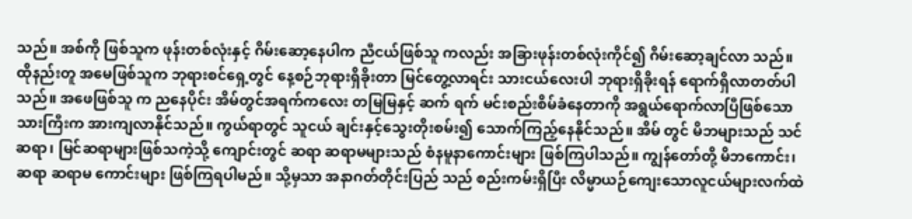သည်။ အစ်ကို ဖြစ်သူက ဖုန်းတစ်လုံးနှင့် ဂိမ်းဆော့နေပါက ညီငယ်ဖြစ်သူ ကလည်း အခြားဖုန်းတစ်လုံးကိုင်၍ ဂိမ်းဆော့ချင်လာ သည်။ ထိုနည်းတူ အမေဖြစ်သူက ဘုရားစင်ရှေ့တွင် နေ့စဉ်ဘုရားရှိခိုးတာ မြင်တွေ့လာရင်း သားငယ်လေးပါ ဘုရားရှိခိုးရန် ရောက်ရှိလာတတ်ပါသည်။ အဖေဖြစ်သူ က ညနေပိုင်း အိမ်တွင်အရက်ကလေး တမြမြနှင့် ဆက် ရက် မင်းစည်းစိမ်ခံနေတာကို အရွယ်ရောက်လာပြီဖြစ်သော သားကြီးက အားကျလာနိုင်သည်။ ကွယ်ရာတွင် သူငယ် ချင်းနှင့်သွေးတိုးစမ်း၍ သောက်ကြည့်နေနိုင်သည်။ အိမ် တွင် မိဘများသည် သင်ဆရာ၊ မြင်ဆရာများဖြစ်သကဲ့သို့ ကျောင်းတွင် ဆရာ ဆရာမများသည် စံနမူနာကောင်းများ ဖြစ်ကြပါသည်။ ကျွန်တော်တို့ မိဘကောင်း၊ ဆရာ ဆရာမ ကောင်းများ ဖြစ်ကြရပါမည်။ သို့မှသာ အနာဂတ်တိုင်းပြည် သည် စည်းကမ်းရှိပြီး လိမ္မာယဉ်ကျေးသောလူငယ်များလက်ထဲ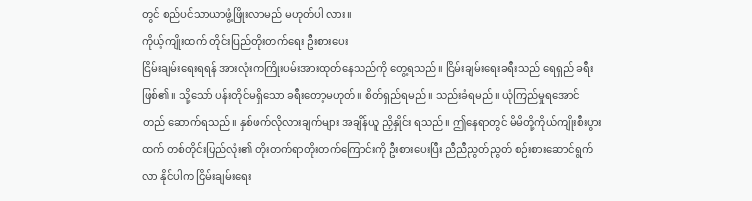တွင် စည်ပင်သာယာဖွံ့ဖြိုးလာမည် မဟုတ်ပါ လား။
ကိုယ့်ကျိုးထက် တိုင်းပြည်တိုးတက်ရေး ဦးစားပေး
ငြိမ်းချမ်းရေးရရန် အားလုံးကကြိုးပမ်းအားထုတ်နေသည်ကို တွေ့ရသည်။ ငြိမ်းချမ်းရေးခရီးသည် ရေရှည် ခရီးဖြစ်၏။ သို့သော် ပန်းတိုင်မရှိသော ခရီးတော့မဟုတ်။ စိတ်ရှည်ရမည်။ သည်းခံရမည်။ ယုံကြည်မှုရအောင် တည် ဆောက်ရသည်။ နှစ်ဖက်လိုလားချက်များ အချိန်ယူ ညှိနှိုင်း ရသည်။ ဤနေရာတွင် မိမိတို့ကိုယ်ကျိုးစီးပွားထက် တစ်တိုင်းပြည်လုံး၏ တိုးတက်ရာတိုးတက်ကြောင်းကို ဦးစားပေးပြီး ညီညီညွတ်ညွတ် စဉ်းစားဆောင်ရွက်လာ နိုင်ပါက ငြိမ်းချမ်းရေး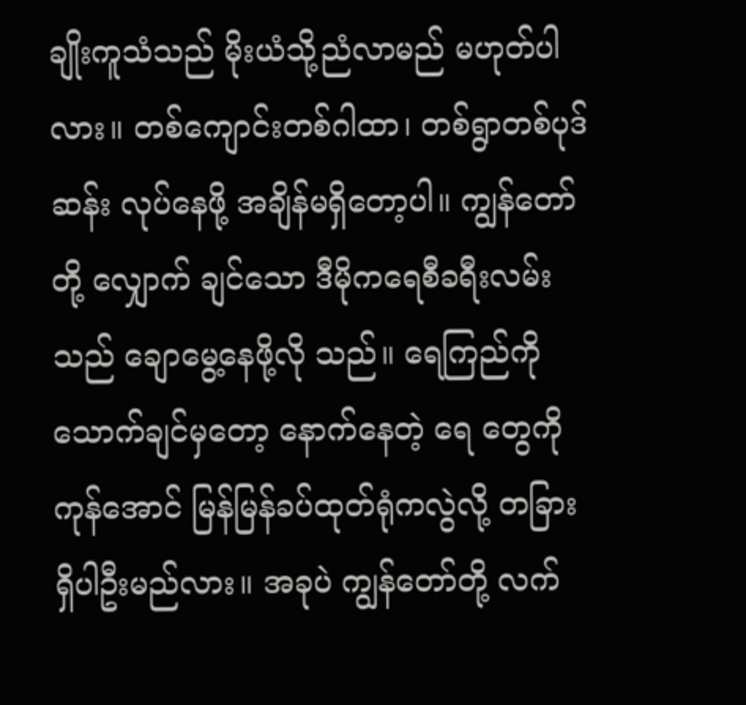ချိုးကူသံသည် မိုးယံသို့ညံလာမည် မဟုတ်ပါလား။ တစ်ကျောင်းတစ်ဂါထာ၊ တစ်ရွာတစ်ပုဒ် ဆန်း လုပ်နေဖို့ အချိန်မရှိတော့ပါ။ ကျွန်တော်တို့ လျှောက် ချင်သော ဒီမိုကရေစီခရီးလမ်းသည် ချောမွေ့နေဖို့လို သည်။ ရေကြည်ကိုသောက်ချင်မှတော့ နောက်နေတဲ့ ရေ တွေကိုကုန်အောင် မြန်မြန်ခပ်ထုတ်ရုံကလွဲလို့ တခြား ရှိပါဦးမည်လား။ အခုပဲ ကျွန်တော်တို့ လက်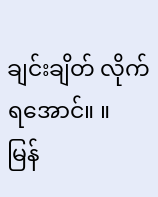ချင်းချိတ် လိုက်ရအောင်။ ။
မြန်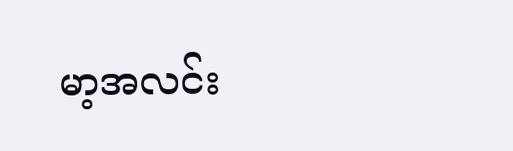မာ့အလင်း